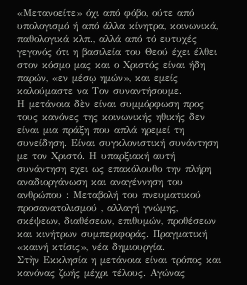«Μετανοείτε» όχι από φόβο, ούτε από υπολογισμό ή από άλλα κίνητρα, κοινωνικά, παθολογικά κλπ., αλλά από τό ευτυχές γεγονός ότι η βασιλεία του Θεού έχει έλθει στον κόσμο μας και ο Χριστός είναι ήδη παρών, «εν μέσῳ ημών», και εμείς καλούμαστε να Τον συναντήσουμε.
Η μετάνοια δὲν είναι συμμόρφωση προς τους κανόνες της κοινωνικής ηθικής δεν είναι μια πράξη που απλά ηρεμεί τη συνείδηση. Είναι συγκλονιστική συνάντηση με τον Χριστό. Η υπαρξιακή αυτή συνάντηση εχει ως επακόλουθο την πλήρη αναδιοργάνωση και αναγέννηση του ανθρώπου : Μεταβολή του πνευματικού προσανατολισμού , αλλαγή γνώμης, σκέψεων, διαθέσεων, επιθυμών, προθέσεων και κινήτρων συμπεριφοράς. Πραγματική «καινή κτίσις», νέα δημιουργία.
Στὴν Εκκλησία η μετάνοια είναι τρόπος και κανόνας ζωής μέχρι τέλους. Αγώνας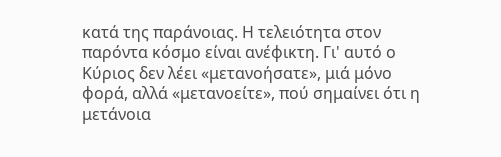κατά της παράνοιας. Η τελειότητα στον παρόντα κόσμο είναι ανέφικτη. Γι' αυτό ο Κύριος δεν λέει «μετανοήσατε», μιά μόνο φορά, αλλά «μετανοείτε», πού σημαίνει ότι η μετάνοια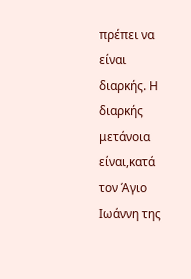πρέπει να είναι διαρκής. Η διαρκής μετάνοια είναι,κατά τον Άγιο Ιωάννη της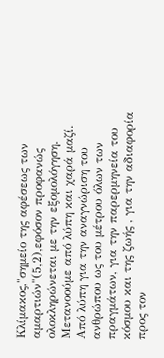Κλίμακος,"σημείο της αφέσεως των αμαρτιών"(5,2),εφόσον προφανώς ολοκληρώνεται με την εξομολόγηση.
Μετανοούμε από λύπη και χαρά μαζί.
Από λύπη για την αναγνώριση του ανθρώπου ως του μέτρου όλων των πραγμάτων, για την παρερμηνεία του κόσμου και της ζωής , για την αδιαφορία προς τον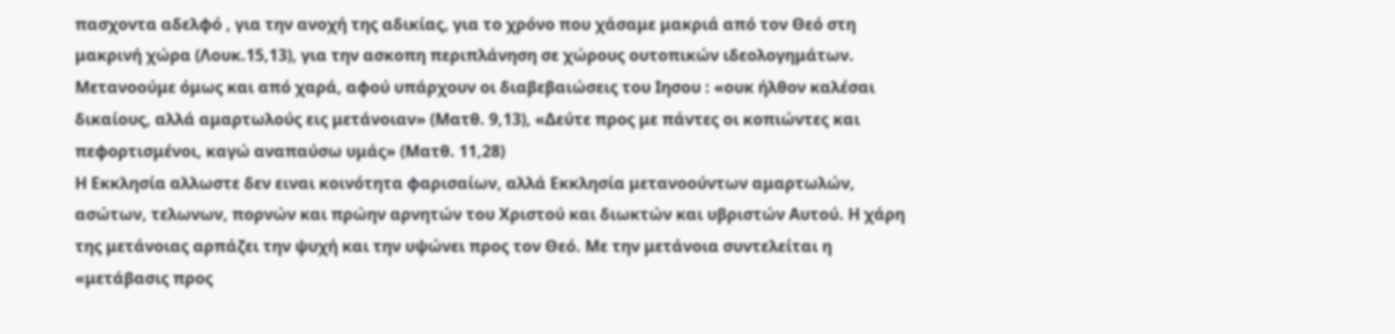πασχοντα αδελφό , για την ανοχή της αδικίας, για το χρόνο που χάσαμε μακριά από τον Θεό στη μακρινή χώρα (Λουκ.15,13), για την ασκοπη περιπλάνηση σε χώρους ουτοπικών ιδεολογημάτων.
Μετανοούμε όμως και από χαρά, αφού υπάρχουν οι διαβεβαιώσεις του Ιησου : «ουκ ήλθον καλέσαι δικαίους, αλλά αμαρτωλούς εις μετάνοιαν» (Ματθ. 9,13), «Δεύτε προς με πάντες οι κοπιώντες και πεφορτισμένοι, καγώ αναπαύσω υμάς» (Ματθ. 11,28)
Η Εκκλησία αλλωστε δεν ειναι κοινότητα φαρισαίων, αλλά Εκκλησία μετανοούντων αμαρτωλών, ασώτων, τελωνων, πορνών και πρώην αρνητών του Χριστού και διωκτών και υβριστών Αυτού. Η χάρη της μετάνοιας αρπάζει την ψυχή και την υψώνει προς τον Θεό. Με την μετάνοια συντελείται η «μετάβασις προς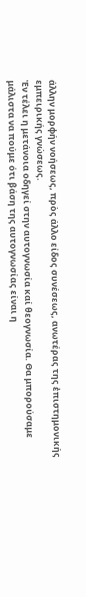άλλην μορφήν νοήσεως, πρὸς άλλο είδος συνέσεως, ανωτέρας της ἐπιστημονικής εμπειρικής γνώσεως.
Ἐν τέλει η μετάνοια οδηγεί στην αυτογνωσία καί θεογνωσία. Θα μπορούσαμε μάλιστα να πούμε ότι βάση της αυτογνωσίας είναι η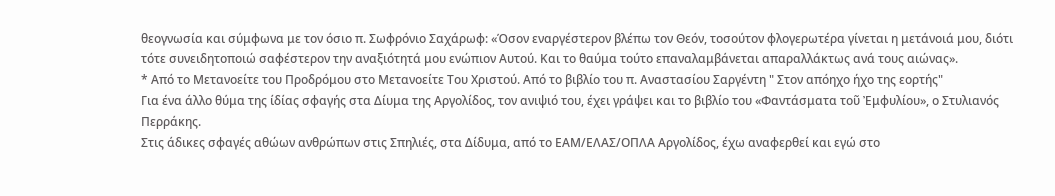θεογνωσία και σύμφωνα με τον όσιο π. Σωφρόνιο Σαχάρωφ: «Όσον εναργέστερον βλέπω τον Θεόν, τοσούτον φλογερωτέρα γίνεται η μετάνοιά μου, διότι τότε συνειδητοποιώ σαφέστερον την αναξιότητά μου ενώπιον Αυτού. Και το θαύμα τούτο επαναλαμβάνεται απαραλλάκτως ανά τους αιώνας».
* Από το Μετανοείτε του Προδρόμου στο Μετανοείτε Του Χριστού. Από το βιβλίο του π. Αναστασίου Σαργέντη " Στον απόηχο ήχο της εορτής"
Για ένα άλλο θύμα της ίδίας σφαγής στα Δίυμα της Αργολίδος, τον ανιψιό του, έχει γράψει και το βιβλίο του «Φαντάσματα τοῦ Ἐμφυλίου», ο Στυλιανός Περράκης.
Στις άδικες σφαγές αθώων ανθρώπων στις Σπηλιές, στα Δίδυμα, από το ΕΑΜ/ΕΛΑΣ/ΟΠΛΑ Αργολίδος, έχω αναφερθεί και εγώ στο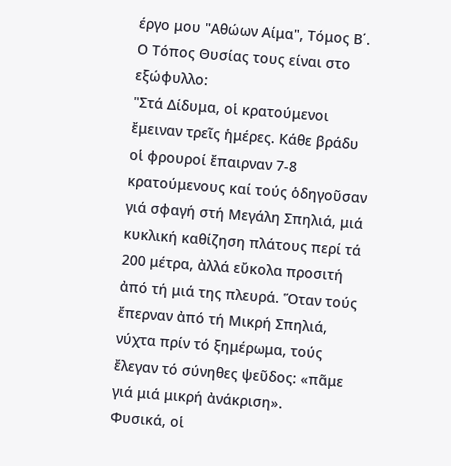έργο μου "Αθώων Αίμα", Τόμος Β΄. Ο Τόπος Θυσίας τους είναι στο εξώφυλλο:
"Στά Δίδυμα, οἱ κρατούμενοι ἔμειναν τρεῖς ἡμέρες. Κάθε βράδυ οἱ φρουροί ἔπαιρναν 7-8 κρατούμενους καί τούς ὁδηγοῦσαν γιά σφαγή στή Μεγάλη Σπηλιά, μιά κυκλική καθίζηση πλάτους περί τά 200 μέτρα, ἀλλά εὔκολα προσιτή ἀπό τή μιά της πλευρά. Ὅταν τούς ἔπερναν ἀπό τή Μικρή Σπηλιά, νύχτα πρίν τό ξημέρωμα, τούς ἔλεγαν τό σύνηθες ψεῦδος: «πᾶμε γιά μιά μικρή ἀνάκριση».
Φυσικά, οἱ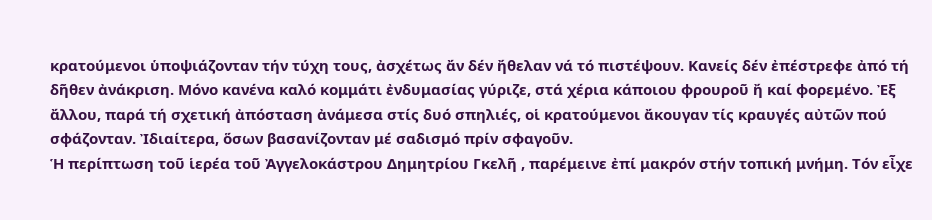κρατούμενοι ὑποψιάζονταν τήν τύχη τους, ἀσχέτως ἄν δέν ἤθελαν νά τό πιστέψουν. Κανείς δέν ἐπέστρεφε ἀπό τή δῆθεν ἀνάκριση. Μόνο κανένα καλό κομμάτι ἐνδυμασίας γύριζε, στά χέρια κάποιου φρουροῦ ἤ καί φορεμένο. Ἐξ ἄλλου, παρά τή σχετική ἀπόσταση ἀνάμεσα στίς δυό σπηλιές, οἱ κρατούμενοι ἄκουγαν τίς κραυγές αὐτῶν πού σφάζονταν. Ἰδιαίτερα, ὅσων βασανίζονταν μέ σαδισμό πρίν σφαγοῦν.
Ἡ περίπτωση τοῦ ἱερέα τοῦ Ἀγγελοκάστρου Δημητρίου Γκελῆ , παρέμεινε ἐπί μακρόν στήν τοπική μνήμη. Τόν εἶχε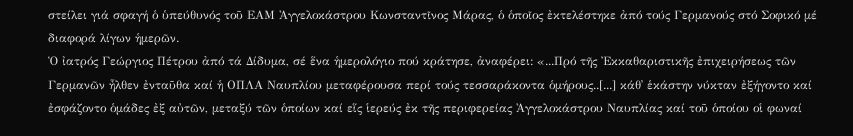στείλει γιά σφαγή ὁ ὑπεύθυνός τοῦ ΕΑΜ Ἀγγελοκάστρου Κωνσταντῖνος Μάρας, ὁ ὁποῖος ἐκτελέστηκε ἀπό τούς Γερμανούς στό Σοφικό μέ διαφορά λίγων ἡμερῶν.
Ὁ ἰατρός Γεώργιος Πέτρου ἀπό τά Δίδυμα, σέ ἕνα ἡμερολόγιο πού κράτησε, ἀναφέρει: «...Πρό τῆς Ἐκκαθαριστικῆς ἐπιχειρήσεως τῶν Γερμανῶν ἦλθεν ἐνταῦθα καί ἡ ΟΠΛΑ Ναυπλίου μεταφέρουσα περί τούς τεσσαράκοντα ὁμήρους..[...] κάθ᾽ ἑκάστην νύκταν ἐξήγοντο καί ἐσφάζοντο ὁμάδες ἐξ αὐτῶν, μεταξύ τῶν ὁποίων καί εἵς ἱερεύς ἐκ τῆς περιφερείας Ἀγγελοκάστρου Ναυπλίας καί τοῦ ὁποίου οἱ φωναί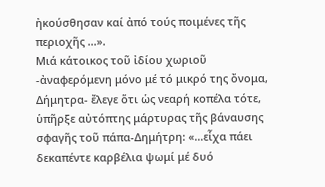ἠκούσθησαν καί ἀπό τούς ποιμένες τῆς περιοχῆς ...».
Μιά κάτοικος τοῦ ἰδίου χωριοῦ -ἀναφερόμενη μόνο μέ τό μικρό της ὄνομα, Δήμητρα- ἔλεγε ὅτι ὡς νεαρή κοπέλα τότε, ὑπῆρξε αὐτόπτης μάρτυρας τῆς βάναυσης σφαγῆς τοῦ πάπα-Δημήτρη: «…εἶχα πάει δεκαπέντε καρβέλια ψωμί μέ δυό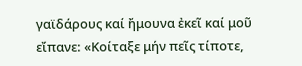γαϊδάρους καί ἤμουνα ἐκεῖ καί μοῦ εἴπανε: «Κοίταξε μήν πεῖς τίποτε,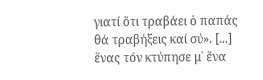γιατί ὅτι τραβάει ὁ παπάς θά τραβήξεις καί σύ». [...] ἕνας τόν κτύπησε μ᾽ ἕνα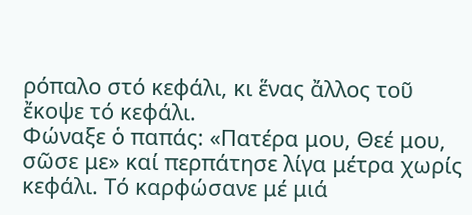ρόπαλο στό κεφάλι, κι ἕνας ἄλλος τοῦ ἔκοψε τό κεφάλι.
Φώναξε ὁ παπάς: «Πατέρα μου, Θεέ μου, σῶσε με» καί περπάτησε λίγα μέτρα χωρίς κεφάλι. Τό καρφώσανε μέ μιά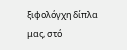ξιφολόγχη δίπλα μας, στό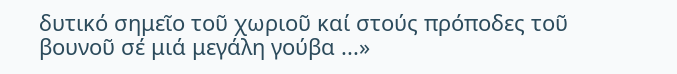δυτικό σημεῖο τοῦ χωριοῦ καί στούς πρόποδες τοῦ βουνοῦ σέ μιά μεγάλη γούβα ...»